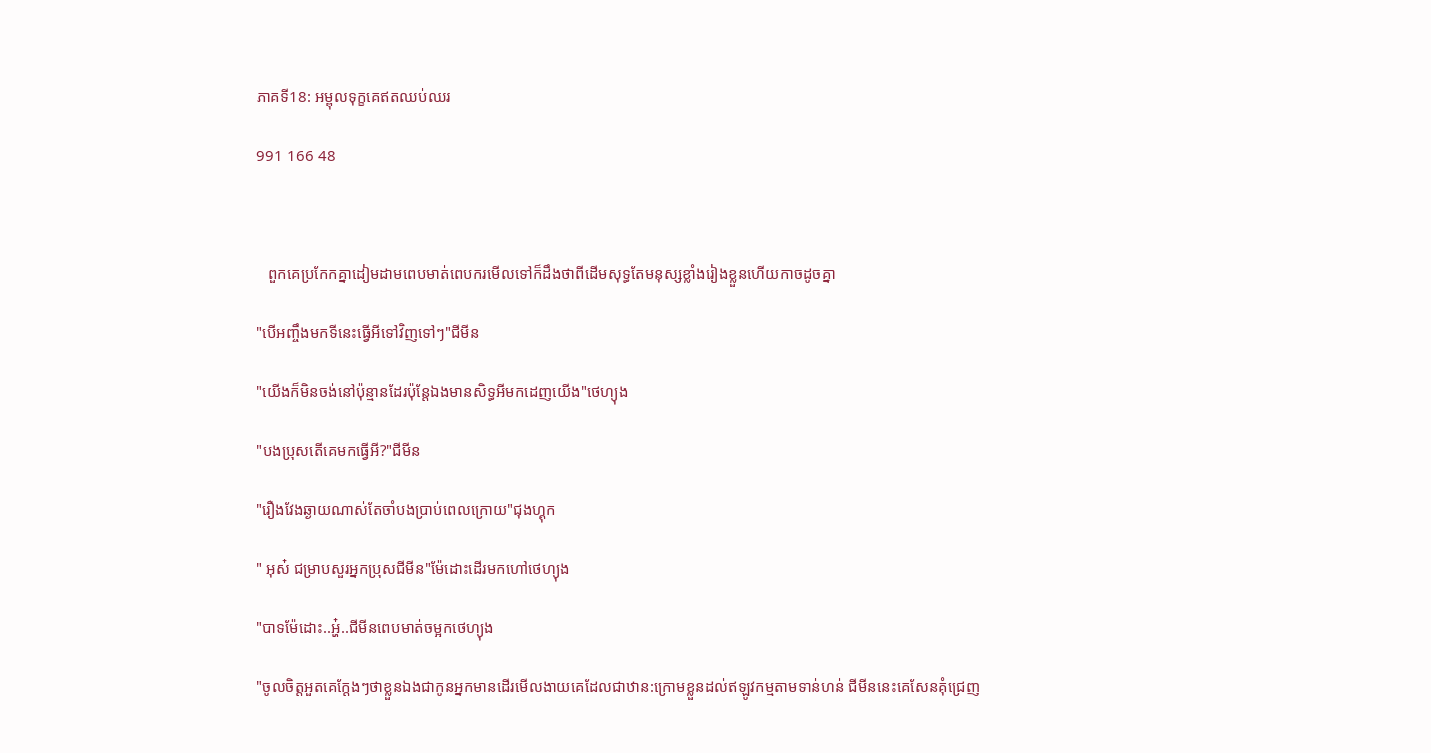ភាគទី18: អម្ពុលទុក្ខគេឥតឈប់ឈរ

991 166 48



   ពួកគេប្រកែកគ្នាដៀមដាមពេបមាត់ពេបករមើលទៅក៏ដឹងថាពីដើមសុទ្ធតែមនុស្សខ្លាំងរៀងខ្លួនហើយកាចដូចគ្នា

"បើអញ្ចឹងមកទីនេះធ្វើអីទៅវិញទៅៗ"ជីមីន

"យើងក៏មិនចង់នៅប៉ុន្មានដែរប៉ុន្តែឯងមានសិទ្ធអីមកដេញយើង"ថេហ្យុង

"បងប្រុសតើគេមកធ្វើអី?"ជីមីន

"រឿងវែងឆ្ងាយណាស់តែចាំបងប្រាប់ពេលក្រោយ"ជុងហ្គុក

" អុស៎ ជម្រាបសួរអ្នកប្រុសជីមីន"ម៉ែដោះដើរមកហៅថេហ្យុង

"បាទម៉ែដោះ..អ្ហ៎..ជីមីនពេបមាត់ចម្អកថេហ្យុង

"ចូលចិត្តអួតគេក្ដែងៗថាខ្លួនឯងជាកូនអ្នកមានដើរមើលងាយគេដែលជាឋាន:ក្រោមខ្លួនដល់ឥឡូវកម្មតាមទាន់ហន់ ជីមីននេះគេសែនគុំជ្រេញ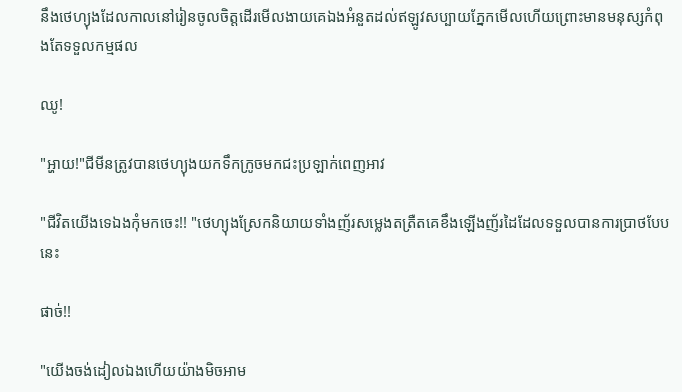នឹងថេហ្យុងដែលកាលនៅរៀនចូលចិត្តដើរមើលងាយគេឯងអំនួតដល់ឥឡូវសប្បាយភ្នែកមើលហើយព្រោះមានមនុស្សកំពុងតែទទួលកម្មផល

ឈូ!

"អ្ហាយ!"ជីមីនត្រូវបានថេហ្យុងយកទឹកក្រូចមកជះប្រឡាក់ពេញអាវ

"ជីវិតយើងទេឯងកុំមកចេះ!! "ថេហ្យុងស្រែកនិយាយទាំងញ័រសម្លេងតត្រឺតគេខឹងឡើងញ័រដៃដែលទទួលបានការប្រាថបែបនេះ

ផាច់!!

"យើងចង់ដៀលឯងហើយយ៉ាងមិចអាម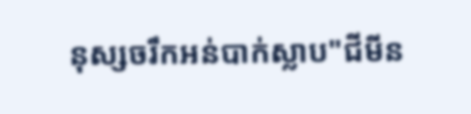នុស្សចរឹកអន់បាក់ស្លាប"ជីមីន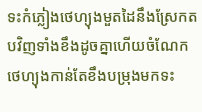ទះកំភ្លៀងថេហ្យុងមួតដៃនឹងស្រែកតបវិញទាំងខឹងដូចគ្នាហើយចំណែកថេហ្យុងកាន់តែខឹងបម្រុងមកទះ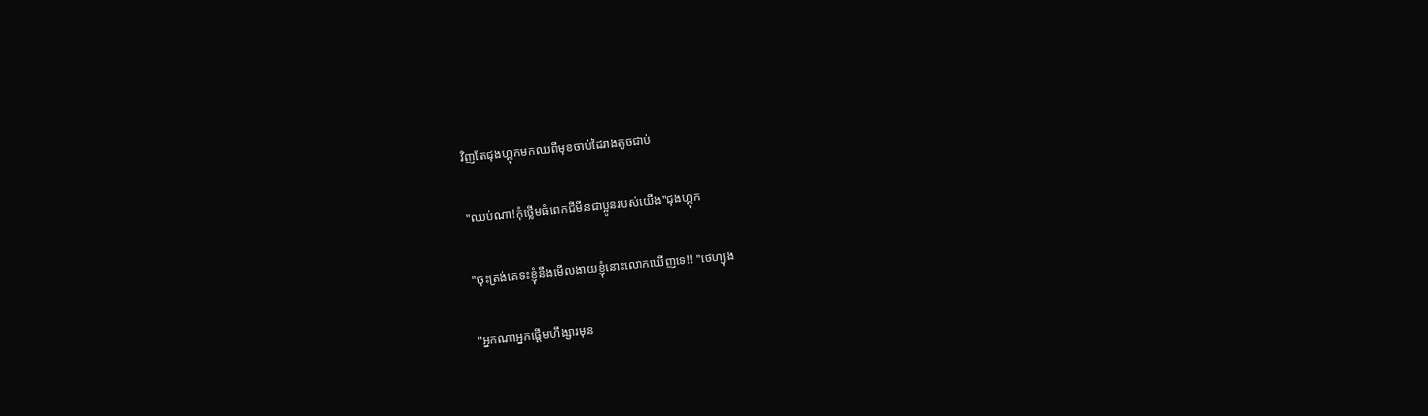វិញតែជុងហ្គុកមកឈពីមុខចាប់ដៃរាងតូចជាប់

"ឈប់ណា!កុំថ្លើមធំពេកជីមីនជាប្អូនរបស់យើង"ជុងហ្គុក

"ចុះត្រង់គេទះខ្ញុំនឹងមើលងាយខ្ញុំនោះលោកឃើញទេ!! "ថេហ្យុង

"អ្នកណាអ្នកផ្ដើមហឹង្សារមុន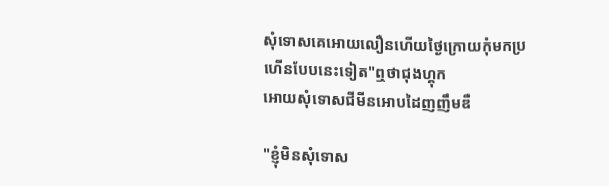សុំទោសគេអោយលឿនហើយថ្ងៃក្រោយកុំមកប្រហើនបែបនេះទៀត"ឮថាជុងហ្គុក
អោយសុំទោសជីមីនអោបដៃញញឹមឌឺ

"ខ្ញុំមិនសុំទោស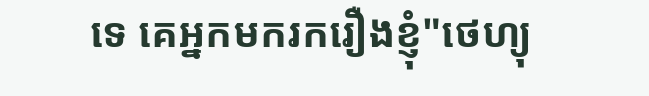ទេ គេអ្នកមករករឿងខ្ញុំ"ថេហ្យុ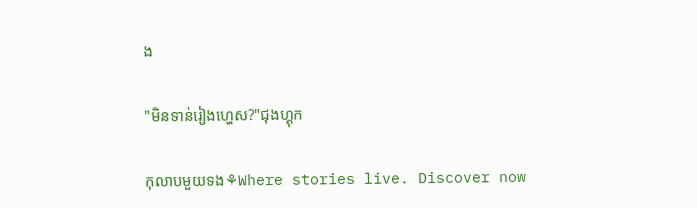ង

"មិនទាន់រៀងហ្ហេស?"ជុងហ្គុក

កុលាបមួយទង⚘Where stories live. Discover now